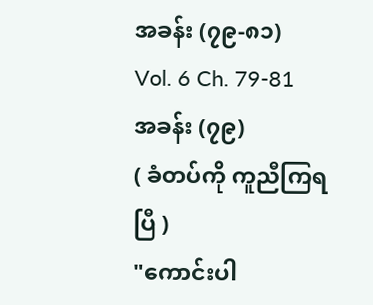အခန်း (၇၉-၈၁)
Vol. 6 Ch. 79-81
အခန်း (၇၉)
( ခံတပ်ကို ကူညီကြရပြီ )
"ကောင်းပါ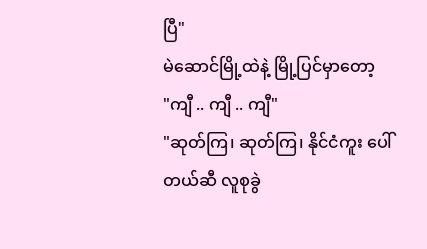ပြီ"
မဲဆောင်မြို့ထဲနဲ့ မြို့ပြင်မှာတော့
"ကျီ .. ကျီ .. ကျီ"
"ဆုတ်ကြ၊ ဆုတ်ကြ၊ နိုင်ငံကူး ပေါ်တယ်ဆီ လူစုခွဲ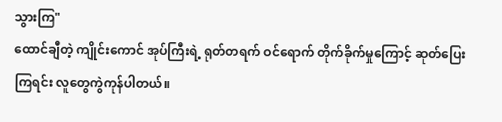သွားကြ"
ထောင်ချီတဲ့ ကျိုင်းကောင် အုပ်ကြီးရဲ့ ရုတ်တရက် ဝင်ရောက် တိုက်ခိုက်မှုကြောင့် ဆုတ်ပြေးကြရင်း လူတွေကွဲကုန်ပါတယ်။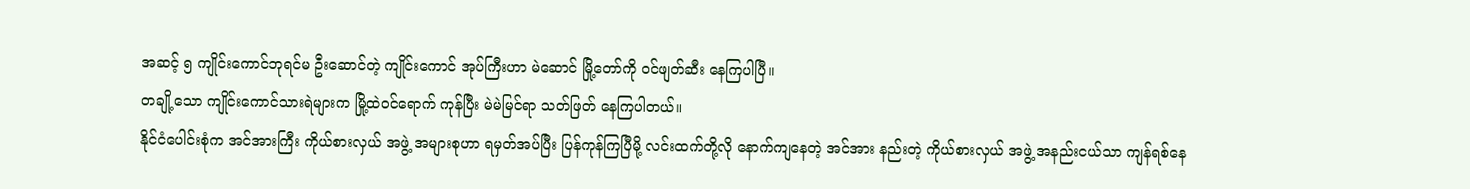အဆင့် ၅ ကျိုင်းကောင်ဘုရင်မ ဦးဆောင်တဲ့ ကျိုင်းကောင် အုပ်ကြီးဟာ မဲဆောင် မြို့တော်ကို ဝင်ဖျတ်ဆီး နေကြပါပြီ။
တချို့သော ကျိုင်းကောင်သားရဲများက မြို့ထဲဝင်ရောက် ကုန်ပြီး မဲမဲမြင်ရာ သတ်ဖြတ် နေကြပါတယ်။
နိုင်ငံပေါင်းစုံက အင်အားကြီး ကိုယ်စားလှယ် အဖွဲ့ အများစုဟာ ရမှတ်အပ်ပြီး ပြန်ကုန်ကြပြီမို့ လင်းထက်တို့လို နောက်ကျနေတဲ့ အင်အား နည်းတဲ့ ကိုယ်စားလှယ် အဖွဲ့ အနည်းငယ်သာ ကျန်ရစ်နေ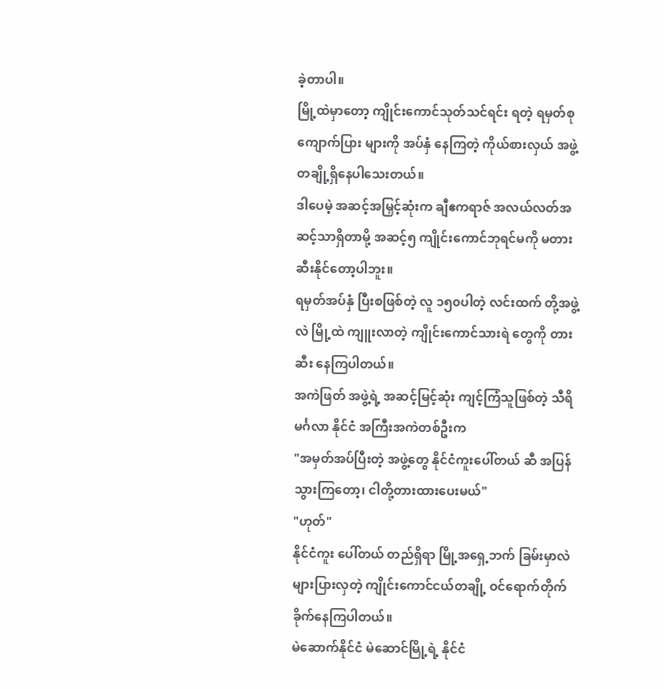ခဲ့တာပါ။
မြို့ထဲမှာတော့ ကျိုင်းကောင်သုတ်သင်ရင်း ရတဲ့ ရမှတ်စု ကျောက်ပြား များကို အပ်နှံ နေကြတဲ့ ကိုယ်စားလှယ် အဖွဲ့ တချို့ရှိနေပါသေးတယ်။
ဒါပေမဲ့ အဆင့်အမြှင့်ဆုံးက ချီဧကရာဇ် အလယ်လတ်အဆင့်သာရှိတာမို့ အဆင့်၅ ကျိုင်းကောင်ဘုရင်မကို မတားဆီးနိုင်တော့ပါဘူး။
ရမှတ်အပ်နှံ ပြီးစဖြစ်တဲ့ လူ ၁၅၀ပါတဲ့ လင်းထက် တို့အဖွဲ့ လဲ မြို့ထဲ ကျူးလာတဲ့ ကျိုင်းကောင်သားရဲ တွေကို တားဆီး နေကြပါတယ်။
အကဲဖြတ် အဖွဲ့ရဲ့ အဆင့်မြင့်ဆုံး ကျင့်ကြံသူဖြစ်တဲ့ သီရိမင်္ဂလာ နိုင်ငံ အကြီးအကဲတစ်ဦးက
"အမှတ်အပ်ပြီးတဲ့ အဖွဲ့တွေ နိုင်ငံကူးပေါ်တယ် ဆီ အပြန်သွားကြတော့၊ ငါတို့တားထားပေးမယ်"
"ဟုတ်"
နိုင်ငံကူး ပေါ်တယ် တည်ရှိရာ မြို့အရှေ့ဘက် ခြမ်းမှာလဲ များပြားလှတဲ့ ကျိုင်းကောင်ငယ်တချို့ ဝင်ရောက်တိုက်ခိုက်နေကြပါတယ်။
မဲဆောက်နိုင်ငံ မဲဆောင်မြို့ရဲ့ နိုင်ငံ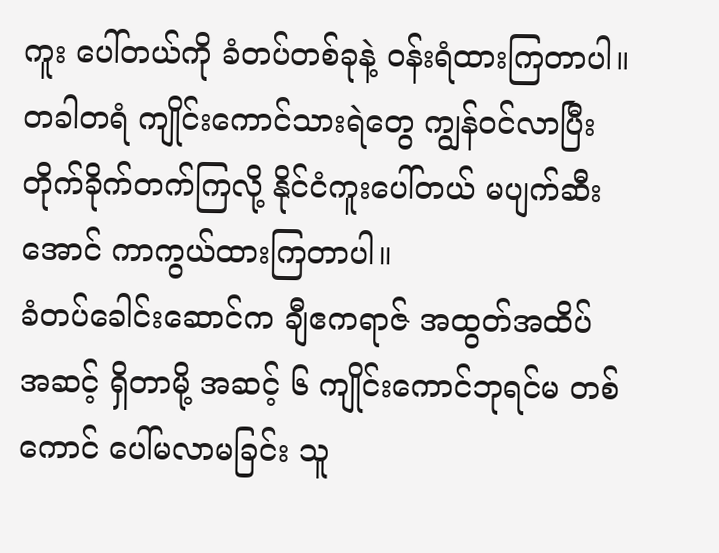ကူး ပေါ်တယ်ကို ခံတပ်တစ်ခုနဲ့ ဝန်းရံထားကြတာပါ။
တခါတရံ ကျိုင်းကောင်သားရဲတွေ ကျွန်ဝင်လာပြီး တိုက်ခိုက်တက်ကြလို့ နိုင်ငံကူးပေါ်တယ် မပျက်ဆီးအောင် ကာကွယ်ထားကြတာပါ။
ခံတပ်ခေါင်းဆောင်က ချီဧကရာဇ် အထွတ်အထိပ် အဆင့် ရှိတာမို့ အဆင့် ၆ ကျိုင်းကောင်ဘုရင်မ တစ်ကောင် ပေါ်မလာမခြင်း သူ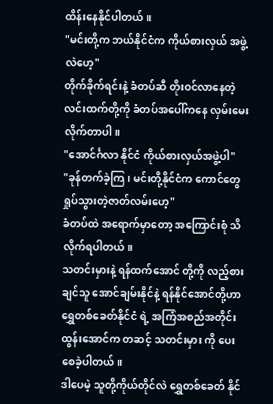ထိန်းနေနိုင်ပါတယ်။
"မင်းတို့က ဘယ်နိုင်ငံက ကိုယ်စားလှယ် အဖွဲ့လဲဟေ့"
တိုက်ခိုက်ရင်းနဲ့ ခံတပ်ဆီ တိုးဝင်လာနေတဲ့ လင်းထက်တို့ကို ခံတပ်အပေါ်ကနေ လှမ်းမေးလိုက်တာပါ။
"အောင်င်္ဂလာ နိုင်ငံ ကိုယ်စားလှယ်အဖွဲ့ပါ"
"ခုန်တက်ခဲ့ကြ၊ မင်းတို့နိုင်ငံက ကောင်တွေ ရှုပ်သွားတဲ့ဇာတ်လမ်းဟေ့"
ခံတပ်ထဲ အရောက်မှာတော့ အကြောင်းစုံ သိလိုက်ရပါတယ်။
သတင်းမှားနဲ့ ရန်ထက်အောင် တို့ကို လည့်စားချင်သူ အောင်ချမ်းနိုင်နဲ့ ရန်နိုင်အောင်တို့ဟာ ရွှေတစ်ခေတ်နိုင်ငံ ရဲ့ အကြံအစည်အတိုင်း ထွန်းအောင်က တဆင့် သတင်းမှား ကို ပေးစေခဲ့ပါတယ်။
ဒါပေမဲ့ သူတို့ကိုယ်တိုင်လဲ ရွှေတစ်ခေတ် နိုင်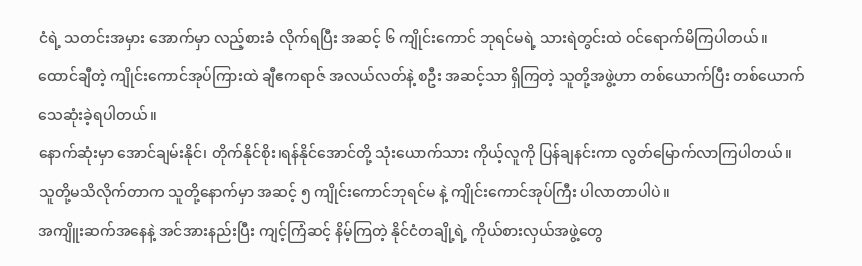ငံရဲ့ သတင်းအမှား အောက်မှာ လည့်စားခံ လိုက်ရပြီး အဆင့် ၆ ကျိုင်းကောင် ဘုရင်မရဲ့ သားရဲတွင်းထဲ ဝင်ရောက်မိကြပါတယ်။
ထောင်ချီတဲ့ ကျိုင်းကောင်အုပ်ကြားထဲ ချီဧကရာဇ် အလယ်လတ်နဲ့ စဦး အဆင့်သာ ရှိကြတဲ့ သူတို့အဖွဲ့ဟာ တစ်ယောက်ပြီး တစ်ယောက် သေဆုံးခဲ့ရပါတယ်။
နောက်ဆုံးမှာ အောင်ချမ်းနိုင်၊ တိုက်နိုင်စိုး၊ရန်နိုင်အောင်တို့ သုံးယောက်သား ကိုယ့်လူကို ပြန်ချနင်းကာ လွတ်မြောက်လာကြပါတယ်။
သူတို့မသိလိုက်တာက သူတို့နောက်မှာ အဆင့် ၅ ကျိုင်းကောင်ဘုရင်မ နဲ့ ကျိုင်းကောင်အုပ်ကြီး ပါလာတာပါပဲ။
အကျိူးဆက်အနေနဲ့ အင်အားနည်းပြီး ကျင့်ကြံဆင့် နိမ့်ကြတဲ့ နိုင်ငံတချို့ရဲ့ ကိုယ်စားလှယ်အဖွဲ့တွေ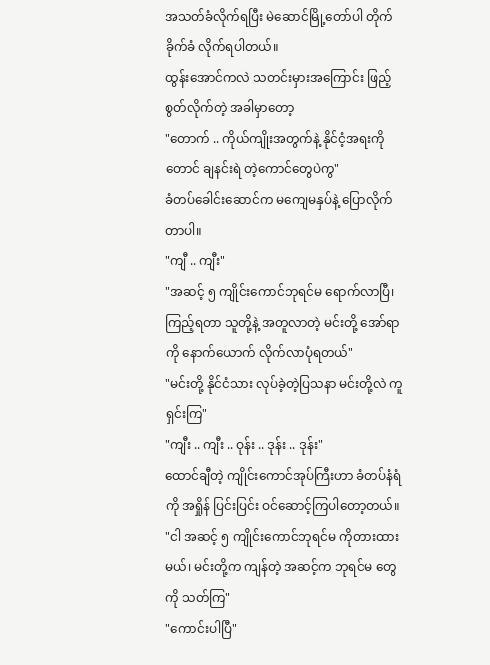အသတ်ခံလိုက်ရပြီး မဲဆောင်မြို့တော်ပါ တိုက်ခိုက်ခံ လိုက်ရပါတယ်။
ထွန်းအောင်ကလဲ သတင်းမှားအကြောင်း ဖြည့်စွတ်လိုက်တဲ့ အခါမှာတော့
"တောက် .. ကိုယ်ကျိုးအတွက်နဲ့ နိုင်ငံ့အရးကိုတောင် ချနင်းရဲ တဲ့ကောင်တွေပဲကွ"
ခံတပ်ခေါင်းဆောင်က မကျေမနှပ်နဲ့ ပြောလိုက်တာပါ။
"ကျီ .. ကျီး"
"အဆင့် ၅ ကျိုင်းကောင်ဘုရင်မ ရောက်လာပြီ၊ ကြည့်ရတာ သူတို့နဲ့ အတူလာတဲ့ မင်းတို့ အော်ရာကို နောက်ယောက် လိုက်လာပုံရတယ်"
"မင်းတို့ နိုင်ငံသား လုပ်ခဲ့တဲ့ပြသနာ မင်းတို့လဲ ကူရှင်းကြ"
"ကျီး .. ကျီး .. ဝုန်း .. ဒုန်း .. ဒုန်း"
ထောင်ချီတဲ့ ကျိုင်းကောင်အုပ်ကြီးဟာ ခံတပ်နံရံ ကို အရှိုန် ပြင်းပြင်း ဝင်ဆောင့်ကြပါတော့တယ်။
"ငါ အဆင့် ၅ ကျိုင်းကောင်ဘုရင်မ ကိုတားထားမယ်၊ မင်းတို့က ကျန်တဲ့ အဆင့်က ဘုရင်မ တွေကို သတ်ကြ"
"ကောင်းပါပြီ"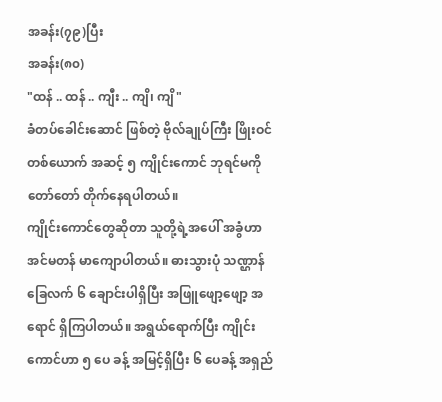အခန်း(၇၉)ပြီး
အခန်း(၈၀)
"ထန် .. ထန် .. ကျီး .. ကျိ၊ ကျိ"
ခံတပ်ခေါင်းဆောင် ဖြစ်တဲ့ ဗိုလ်ချုပ်ကြီး ဖြိုးဝင်တစ်ယောက် အဆင့် ၅ ကျိုင်းကောင် ဘုရင်မကို တော်တော် တိုက်နေရပါတယ်။
ကျိုင်းကောင်တွေဆိုတာ သူတို့ရဲ့အပေါ် အခွံဟာ အင်မတန် မာကျောပါတယ်။ ဓားသွားပုံ သဏ္ဌာန် ခြေလက် ၆ ချောင်းပါရှိပြီး အဖြူဖျော့ဖျော့ အရောင် ရှိကြပါတယ်။ အရွယ်ရောက်ပြီး ကျိုင်းကောင်ဟာ ၅ ပေ ခန့် အမြင့်ရှိပြီး ၆ ပေခန့် အရှည်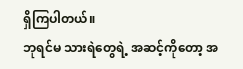ရှိကြပါတယ်။
ဘုရင်မ သားရဲတွေရဲ့ အဆင့်ကိုတော့ အ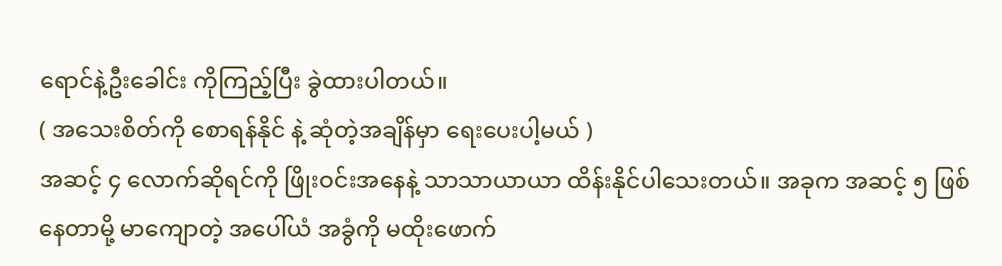ရောင်နဲ့ဦးခေါင်း ကိုကြည့်ပြီး ခွဲထားပါတယ်။
( အသေးစိတ်ကို စောရန်နိုင် နဲ့ ဆုံတဲ့အချိန်မှာ ရေးပေးပါ့မယ် )
အဆင့် ၄ လောက်ဆိုရင်ကို ဖြိုးဝင်းအနေနဲ့ သာသာယာယာ ထိန်းနိုင်ပါသေးတယ်။ အခုက အဆင့် ၅ ဖြစ်နေတာမို့ မာကျောတဲ့ အပေါ်ယံ အခွံကို မထိုးဖောက်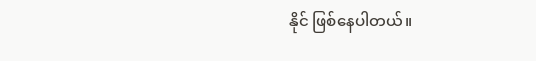နိုင် ဖြစ်နေပါတယ်။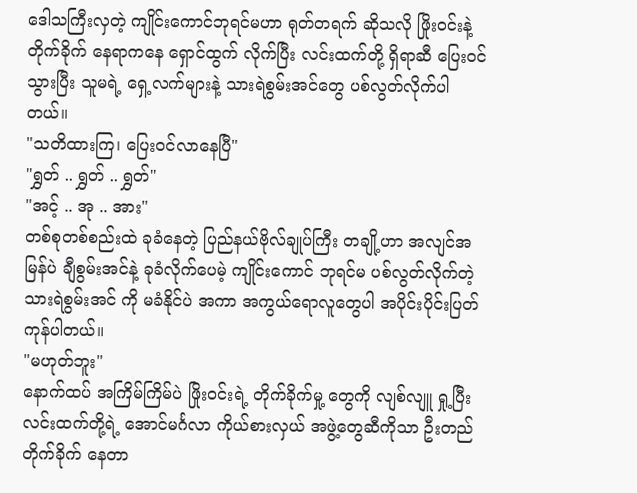ဒေါသကြီးလှတဲ့ ကျိုင်းကောင်ဘုရင်မဟာ ရုတ်တရက် ဆိုသလို ဖြိုးဝင်းနဲ့ တိုက်ခိုက် နေရာကနေ ရှောင်ထွက် လိုက်ပြီး လင်းထက်တို့ ရှိရာဆီ ပြေးဝင်သွားပြီး သူမရဲ့ ရှေ့လက်များနဲ့ သားရဲစွမ်းအင်တွေ ပစ်လွတ်လိုက်ပါတယ်။
"သတိထားကြ၊ ပြေးဝင်လာနေပြီ"
"ရွှတ် .. ရွှတ် .. ရွှတ်"
"အင့် .. အု .. အား"
တစ်စုတစ်စည်းထဲ ခုခံနေတဲ့ ပြည်နယ်ဗိုလ်ချုပ်ကြီး တချို့ဟာ အလျင်အမြန်ပဲ ချီစွမ်းအင်နဲ့ ခုခံလိုက်ပေမဲ့ ကျိုင်းကောင် ဘုရင်မ ပစ်လွတ်လိုက်တဲ့ သားရဲစွမ်းအင် ကို မခံနိုင်ပဲ အကာ အကွယ်ရောလူတွေပါ အပိုင်းပိုင်းပြတ်ကုန်ပါတယ်။
"မဟုတ်ဘူး"
နောက်ထပ် အကြိမ်ကြိမ်ပဲ ဖြိုးဝင်းရဲ့ တိုက်ခိုက်မှု့ တွေကို လျစ်လျူ ရှု့ပြီး လင်းထက်တို့ရဲ့ အောင်မင်္ဂလာ ကိုယ်စားလှယ် အဖွဲ့တွေဆီကိုသာ ဦးတည်တိုက်ခိုက် နေတာ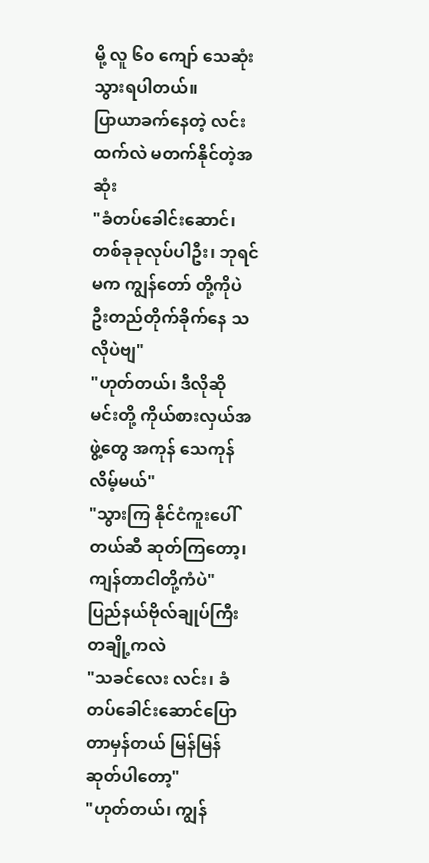မို့ လူ ၆၀ ကျော် သေဆုံးသွားရပါတယ်။
ပြာယာခက်နေတဲ့ လင်းထက်လဲ မတက်နိုင်တဲ့အဆုံး
"ခံတပ်ခေါင်းဆောင်၊ တစ်ခုခုလုပ်ပါဦး၊ ဘုရင်မက ကျွန်တော် တို့ကိုပဲ ဦးတည်တိုက်ခိုက်နေ သလိုပဲဗျ"
"ဟုတ်တယ်၊ ဒီလိုဆို မင်းတို့ ကိုယ်စားလှယ်အဖွဲ့တွေ အကုန် သေကုန်လိမ့်မယ်"
"သွားကြ နိုင်ငံကူးပေါ်တယ်ဆီ ဆုတ်ကြတော့၊ ကျန်တာငါတို့ကံပဲ"
ပြည်နယ်ဗိုလ်ချုပ်ကြီး တချို့ကလဲ
"သခင်လေး လင်း၊ ခံတပ်ခေါင်းဆောင်ပြောတာမှန်တယ် မြန်မြန်ဆုတ်ပါတော့"
"ဟုတ်တယ်၊ ကျွန်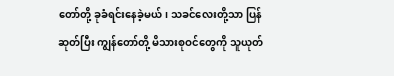တော်တို့ ခုခံရင်းနေခဲ့မယ်၊ သခင်လေးတို့သာ ပြန်ဆုတ်ပြီး ကျွန်တော်တို့ မိသားစုဝင်တွေကို သူယုတ်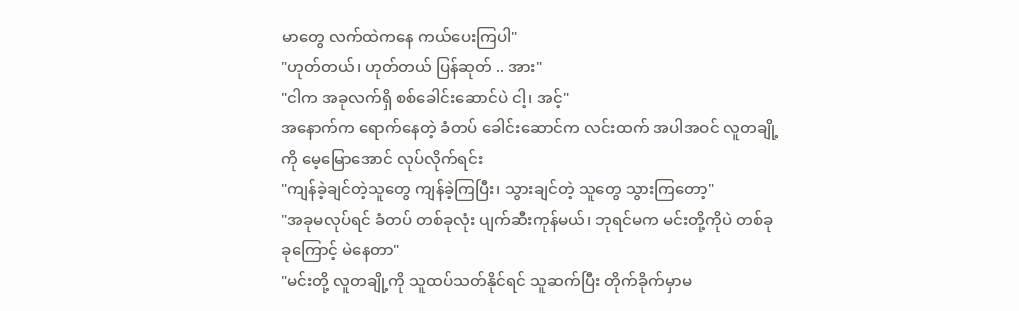မာတွေ လက်ထဲကနေ ကယ်ပေးကြပါ"
"ဟုတ်တယ်၊ ဟုတ်တယ် ပြန်ဆုတ် .. အား"
"ငါက အခုလက်ရှိ စစ်ခေါင်းဆောင်ပဲ ငါ့၊ အင့်"
အနောက်က ရောက်နေတဲ့ ခံတပ် ခေါင်းဆောင်က လင်းထက် အပါအဝင် လူတချို့ကို မေ့မြောအောင် လုပ်လိုက်ရင်း
"ကျန်ခဲ့ချင်တဲ့သူတွေ ကျန်ခဲ့ကြပြီး၊ သွားချင်တဲ့ သူတွေ သွားကြတော့"
"အခုမလုပ်ရင် ခံတပ် တစ်ခုလုံး ပျက်ဆီးကုန်မယ်၊ ဘုရင်မက မင်းတို့ကိုပဲ တစ်ခုခုကြောင့် မဲနေတာ"
"မင်းတို့ လူတချို့ကို သူထပ်သတ်နိုင်ရင် သူဆက်ပြီး တိုက်ခိုက်မှာမ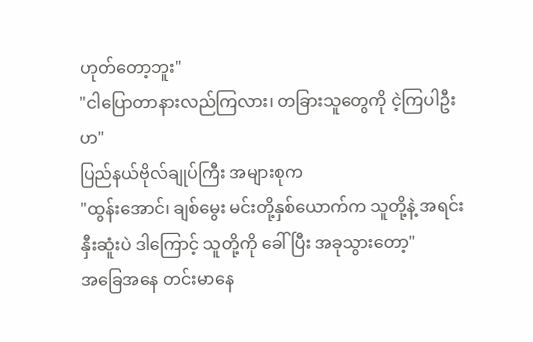ဟုတ်တော့ဘူး"
"ငါပြောတာနားလည်ကြလား၊ တခြားသူတွေကို ငဲ့ကြပါဦးဟ"
ပြည်နယ်ဗိုလ်ချုပ်ကြီး အများစုက
"ထွန်းအောင်၊ ချစ်မွေး မင်းတို့နှစ်ယောက်က သူတို့နဲ့ အရင်းနှီးဆူံးပဲ ဒါကြောင့် သူတို့ကို ခေါ်ပြီး အခုသွားတော့"
အခြေအနေ တင်းမာနေ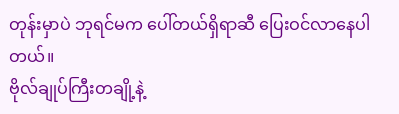တုန်းမှာပဲ ဘုရင်မက ပေါ်တယ်ရှိရာဆီ ပြေးဝင်လာနေပါတယ်။
ဗိုလ်ချုပ်ကြီးတချို့နဲ့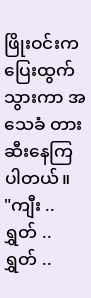ဖြိုးဝင်းက ပြေးထွက်သွားကာ အသေခံ တားဆီးနေကြပါတယ်။
"ကျီး .. ရွှတ် .. ရွှတ် ..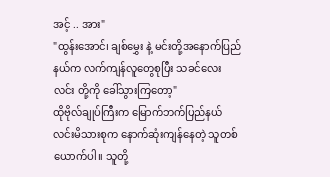အင့် .. အား"
"ထွန်းအောင်၊ ချစ်မွှေး နဲ့ မင်းတို့အနောက်ပြည်နယ်က လက်ကျန်လူတွေစုပြီး သခင်လေးလင်း တို့ကို ခေါ်သွားကြတော့"
ထိုဗိုလ်ချုပ်ကြီးက မြောက်ဘက်ပြည်နယ် လင်းမိသားစုက နောက်ဆုံးကျန်နေတဲ့ သူတစ်ယောက်ပါ။ သူတို့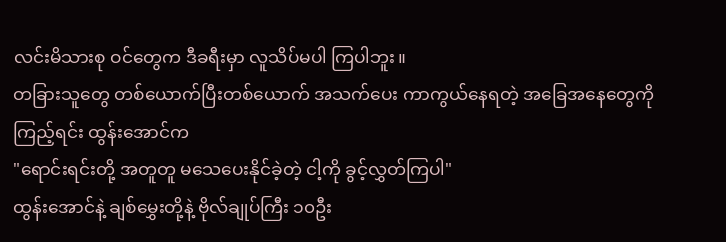လင်းမိသားစု ဝင်တွေက ဒီခရီးမှာ လူသိပ်မပါ ကြပါဘူး။
တခြားသူတွေ တစ်ယောက်ပြီးတစ်ယောက် အသက်ပေး ကာကွယ်နေရတဲ့ အခြေအနေတွေကို ကြည့်ရင်း ထွန်းအောင်က
"ရောင်းရင်းတို့ အတူတူ မသေပေးနိုင်ခဲ့တဲ့ ငါ့ကို ခွင့်လွှတ်ကြပါ"
ထွန်းအောင်နဲ့ ချစ်မွှေးတို့နဲ့ ဗိုလ်ချုပ်ကြီး ၁၀ဦး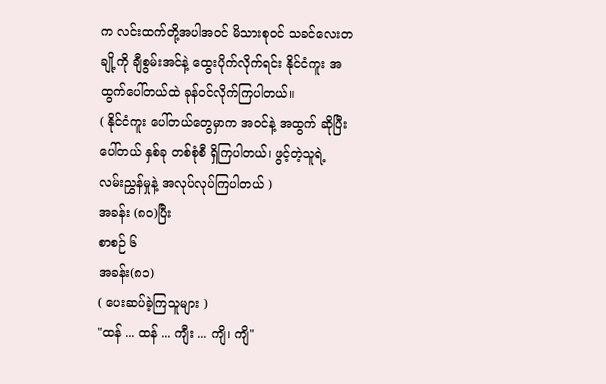က လင်းထက်တို့အပါအဝင် မိသားစုဝင် သခင်လေးတချို့ကို ချီစွမ်းအင်နဲ့ ထွေးပိုက်လိုက်ရင်း နိုင်ငံကူး အထွက်ပေါ်တယ်ထဲ ခုန်ဝင်လိုက်ကြပါတယ်။
( နိုင်ငံကူး ပေါ်တယ်တွေမှာက အဝင်နဲ့ အထွက် ဆိုပြီး ပေါ်တယ် နှစ်ခု တစ်စုံစီ ရှိကြပါတယ်၊ ဖွင့်တဲ့သူရဲ့ လမ်းညွှန်မှုနဲ့ အလုပ်လုပ်ကြပါတယ် )
အခန်း (၈၀)ပြီး
စာစဉ် ၆
အခန်း(၈၁)
( ပေးဆပ်ခဲ့ကြသူများ )
"ထန် ... ထန် ... ကျီး ... ကျိ၊ ကျိ"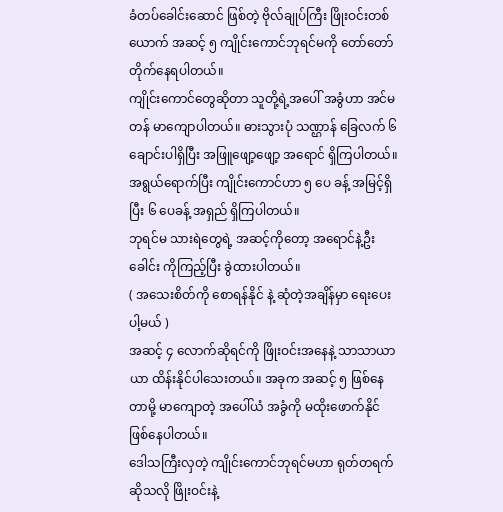ခံတပ်ခေါင်းဆောင် ဖြစ်တဲ့ ဗိုလ်ချုပ်ကြီး ဖြိုးဝင်းတစ်ယောက် အဆင့် ၅ ကျိုင်းကောင်ဘုရင်မကို တော်တော် တိုက်နေရပါတယ်။
ကျိုင်းကောင်တွေဆိုတာ သူတို့ရဲ့အပေါ် အခွံဟာ အင်မတန် မာကျောပါတယ်။ ဓားသွားပုံ သဏ္ဌာန် ခြေလက် ၆ ချောင်းပါရှိပြီး အဖြူဖျော့ဖျော့ အရောင် ရှိကြပါတယ်။ အရွယ်ရောက်ပြီး ကျိုင်းကောင်ဟာ ၅ ပေ ခန့် အမြင့်ရှိပြီး ၆ ပေခန့် အရှည် ရှိကြပါတယ်။
ဘုရင်မ သားရဲတွေရဲ့ အဆင့်ကိုတော့ အရောင်နဲ့ဦးခေါင်း ကိုကြည့်ပြီး ခွဲထားပါတယ်။
( အသေးစိတ်ကို စောရန်နိုင် နဲ့ ဆုံတဲ့အချိန်မှာ ရေးပေးပါ့မယ် )
အဆင့် ၄ လောက်ဆိုရင်ကို ဖြိုးဝင်းအနေနဲ့ သာသာယာယာ ထိန်းနိုင်ပါသေးတယ်။ အခုက အဆင့် ၅ ဖြစ်နေတာမို့ မာကျောတဲ့ အပေါ်ယံ အခွံကို မထိုးဖောက်နိုင် ဖြစ်နေပါတယ်။
ဒေါသကြီးလှတဲ့ ကျိုင်းကောင်ဘုရင်မဟာ ရုတ်တရက် ဆိုသလို ဖြိုးဝင်းနဲ့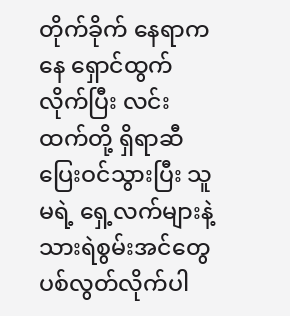တိုက်ခိုက် နေရာကနေ ရှောင်ထွက် လိုက်ပြီး လင်းထက်တို့ ရှိရာဆီ ပြေးဝင်သွားပြီး သူမရဲ့ ရှေ့လက်များနဲ့ သားရဲစွမ်းအင်တွေ ပစ်လွတ်လိုက်ပါ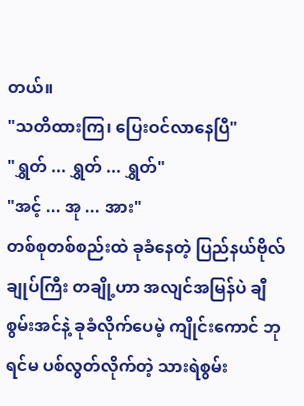တယ်။
"သတိထားကြ၊ ပြေးဝင်လာနေပြီ"
"ရွှတ် ... ရွှတ် ... ရွှတ်"
"အင့် ... အု ... အား"
တစ်စုတစ်စည်းထဲ ခုခံနေတဲ့ ပြည်နယ်ဗိုလ်ချုပ်ကြီး တချို့ဟာ အလျင်အမြန်ပဲ ချီစွမ်းအင်နဲ့ ခုခံလိုက်ပေမဲ့ ကျိုင်းကောင် ဘုရင်မ ပစ်လွတ်လိုက်တဲ့ သားရဲစွမ်း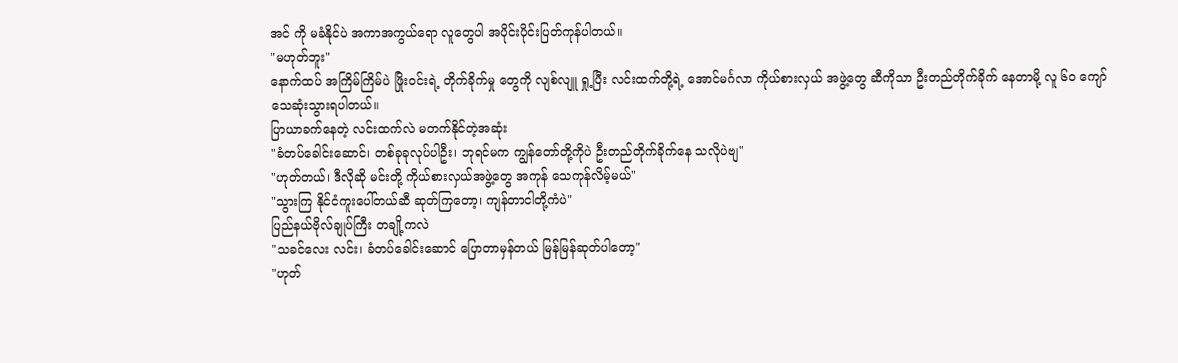အင် ကို မခံနိုင်ပဲ အကာအကွယ်ရော လူတွေပါ အပိုင်းပိုင်းပြတ်ကုန်ပါတယ်။
"မဟုတ်ဘူး"
နောက်ထပ် အကြိမ်ကြိမ်ပဲ ဖြိုးဝင်းရဲ့ တိုက်ခိုက်မှု တွေကို လျစ်လျူ ရှု့ပြီး လင်းထက်တို့ရဲ့ အောင်မင်္ဂလာ ကိုယ်စားလှယ် အဖွဲ့တွေ ဆီကိုသာ ဦးတည်တိုက်ခိုက် နေတာမို့ လူ ၆၀ ကျော် သေဆုံးသွားရပါတယ်။
ပြာယာခက်နေတဲ့ လင်းထက်လဲ မတက်နိုင်တဲ့အဆုံး
"ခံတပ်ခေါင်းဆောင်၊ တစ်ခုခုလုပ်ပါဦး၊ ဘုရင်မက ကျွန်တော်တို့ကိုပဲ ဦးတည်တိုက်ခိုက်နေ သလိုပဲဗျ"
"ဟုတ်တယ်၊ ဒီလိုဆို မင်းတို့ ကိုယ်စားလှယ်အဖွဲ့တွေ အကုန် သေကုန်လိမ့်မယ်"
"သွားကြ နိုင်ငံကူးပေါ်တယ်ဆီ ဆုတ်ကြတော့၊ ကျန်တာငါတို့ကံပဲ"
ပြည်နယ်ဗိုလ်ချုပ်ကြီး တချို့ကလဲ
"သခင်လေး လင်း၊ ခံတပ်ခေါင်းဆောင် ပြောတာမှန်တယ် မြန်မြန်ဆုတ်ပါတော့"
"ဟုတ်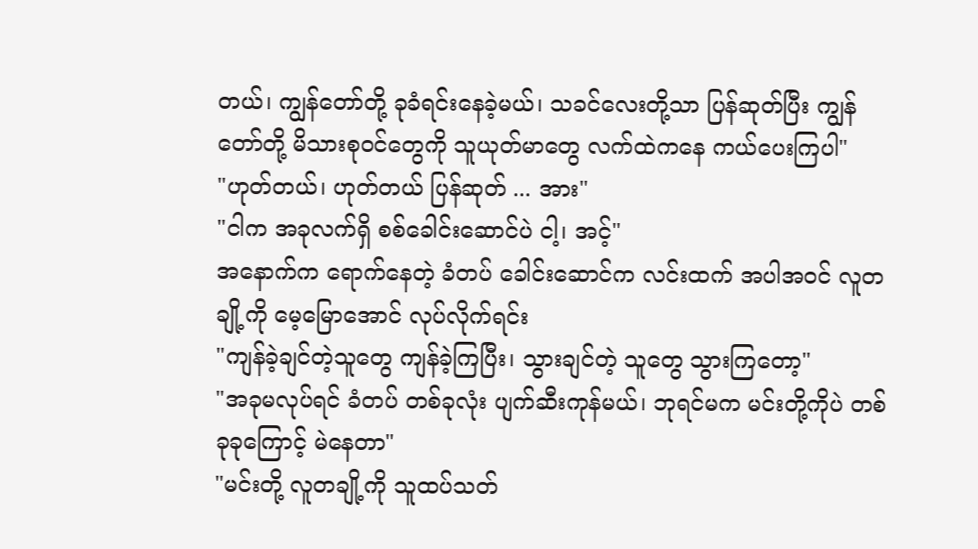တယ်၊ ကျွန်တော်တို့ ခုခံရင်းနေခဲ့မယ်၊ သခင်လေးတို့သာ ပြန်ဆုတ်ပြီး ကျွန်တော်တို့ မိသားစုဝင်တွေကို သူယုတ်မာတွေ လက်ထဲကနေ ကယ်ပေးကြပါ"
"ဟုတ်တယ်၊ ဟုတ်တယ် ပြန်ဆုတ် ... အား"
"ငါက အခုလက်ရှိ စစ်ခေါင်းဆောင်ပဲ ငါ့၊ အင့်"
အနောက်က ရောက်နေတဲ့ ခံတပ် ခေါင်းဆောင်က လင်းထက် အပါအဝင် လူတချို့ကို မေ့မြောအောင် လုပ်လိုက်ရင်း
"ကျန်ခဲ့ချင်တဲ့သူတွေ ကျန်ခဲ့ကြပြီး၊ သွားချင်တဲ့ သူတွေ သွားကြတော့"
"အခုမလုပ်ရင် ခံတပ် တစ်ခုလုံး ပျက်ဆီးကုန်မယ်၊ ဘုရင်မက မင်းတို့ကိုပဲ တစ်ခုခုကြောင့် မဲနေတာ"
"မင်းတို့ လူတချို့ကို သူထပ်သတ်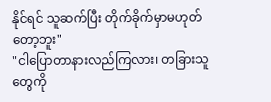နိုင်ရင် သူဆက်ပြီး တိုက်ခိုက်မှာမဟုတ်တော့ဘူး"
"ငါပြောတာနားလည်ကြလား၊ တခြားသူတွေကို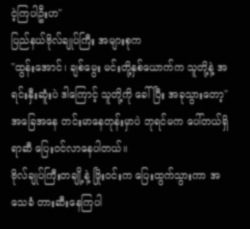ငဲ့ကြပါဦးဟ"
ပြည်နယ်ဗိုလ်ချုပ်ကြီး အများစုက
"ထွန်းအောင်၊ ချစ်မွေး မင်းတို့နှစ်ယောက်က သူတို့နဲ့ အရင်းနှီးဆူံးပဲ ဒါကြောင့် သူတို့ကို ခေါ်ပြီး အခုသွားတော့"
အခြေအနေ တင်းမာနေတုန်းမှာပဲ ဘုရင်မက ပေါ်တယ်ရှိရာဆီ ပြေးဝင်လာနေပါတယ်။
ဗိုလ်ချုပ်ကြီးတချို့နဲ့ ဖြိုးဝင်းက ပြေးထွက်သွားကာ အသေခံ တားဆီးနေကြပါ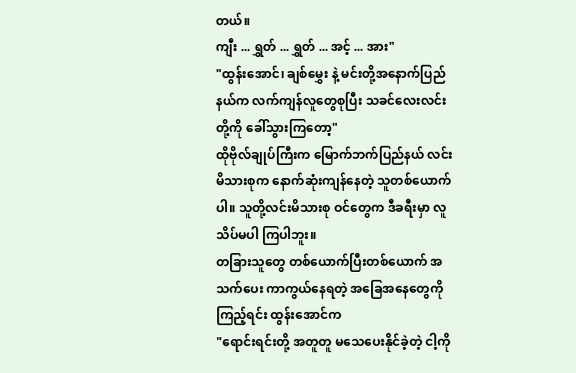တယ်။
ကျီး ... ရွှတ် ... ရွှတ် ... အင့် ... အား"
"ထွန်းအောင်၊ ချစ်မွှေး နဲ့ မင်းတို့အနောက်ပြည်နယ်က လက်ကျန်လူတွေစုပြီး သခင်လေးလင်း တို့ကို ခေါ်သွားကြတော့"
ထိုဗိုလ်ချုပ်ကြီးက မြောက်ဘက်ပြည်နယ် လင်းမိသားစုက နောက်ဆုံးကျန်နေတဲ့ သူတစ်ယောက်ပါ။ သူတို့လင်းမိသားစု ဝင်တွေက ဒီခရီးမှာ လူသိပ်မပါ ကြပါဘူး။
တခြားသူတွေ တစ်ယောက်ပြီးတစ်ယောက် အသက်ပေး ကာကွယ်နေရတဲ့ အခြေအနေတွေကို ကြည့်ရင်း ထွန်းအောင်က
"ရောင်းရင်းတို့ အတူတူ မသေပေးနိုင်ခဲ့တဲ့ ငါ့ကို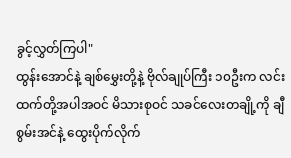ခွင့်လွှတ်ကြပါ"
ထွန်းအောင်နဲ့ ချစ်မွှေးတို့နဲ့ ဗိုလ်ချုပ်ကြီး ၁၀ဦးက လင်းထက်တို့အပါအဝင် မိသားစုဝင် သခင်လေးတချို့ကို ချီစွမ်းအင်နဲ့ ထွေးပိုက်လိုက်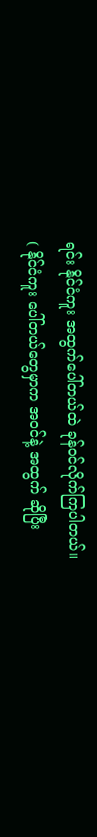ရင်း နိုင်ငံကူး အထွက်ပေါ်တယ်ထဲ ခုန်ဝင်လိုက်ကြပါတယ်။
( နိုင်ငံကူး ပေါ်တယ်တွေမှာက အဝင်နဲ့ အထွက် ဆိုပြီး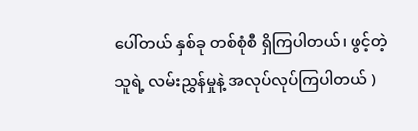ပေါ်တယ် နှစ်ခု တစ်စုံစီ ရှိကြပါတယ်၊ ဖွင့်တဲ့သူရဲ့ လမ်းညွှန်မှုနဲ့ အလုပ်လုပ်ကြပါတယ် )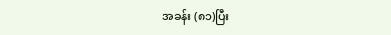အခန်း (၈၁)ပြီး